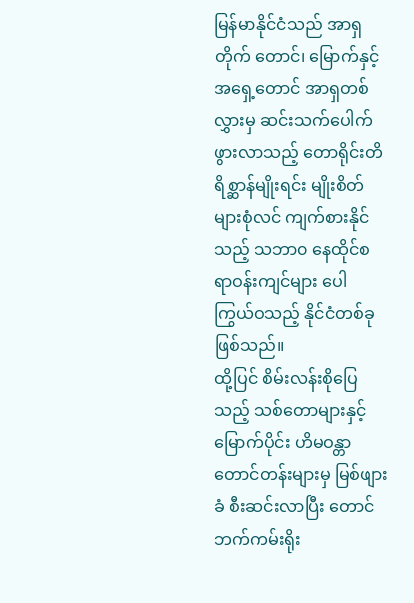မြန်မာနိုင်ငံသည် အာရှတိုက် တောင်၊ မြောက်နှင့် အရှေ့တောင် အာရှတစ်လွှားမှ ဆင်းသက်ပေါက်ဖွားလာသည့် တောရိုင်းတိရိစ္ဆာန်မျိုးရင်း မျိုးစိတ်များစုံလင် ကျက်စားနိုင်သည့် သဘာ၀ နေထိုင်စရာဝန်းကျင်များ ပေါကြွယ်ဝသည့် နိုင်ငံတစ်ခု ဖြစ်သည်။
ထို့ပြင် စိမ်းလန်းစိုပြေသည့် သစ်တောများနှင့် မြောက်ပိုင်း ဟိမဝန္တာ တောင်တန်းများမှ မြစ်ဖျားခံ စီးဆင်းလာပြီး တောင်ဘက်ကမ်းရိုး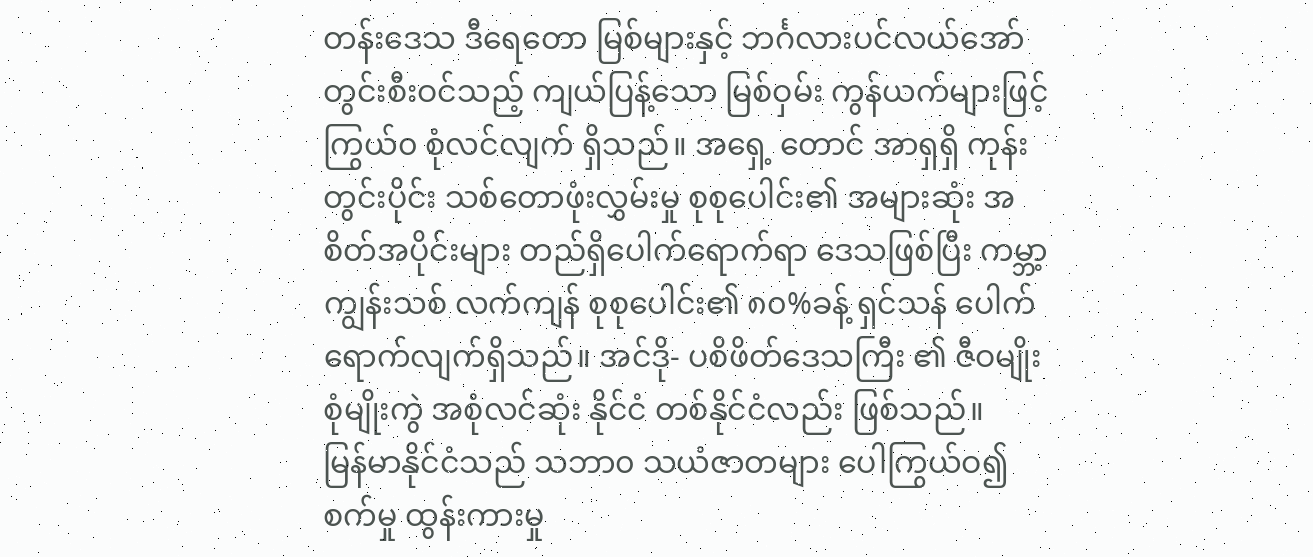တန်းဒေသ ဒီရေတော မြစ်များနှင့် ဘင်္ဂလားပင်လယ်အော် တွင်းစီးဝင်သည့် ကျယ်ပြန့်သော မြစ်ဝှမ်း ကွန်ယက်များဖြင့် ကြွယ်၀ စုံလင်လျက် ရှိသည်။ အရှေ့ တောင် အာရှရှိ ကုန်းတွင်းပိုင်း သစ်တောဖုံးလွှမ်းမှု စုစုပေါင်း၏ အများဆုံး အစိတ်အပိုင်းများ တည်ရှိပေါက်ရောက်ရာ ဒေသဖြစ်ပြီး ကမ္ဘာ့ ကျွန်းသစ် လက်ကျန် စုစုပေါင်း၏ ၈၀%ခန့် ရှင်သန် ပေါက်ရောက်လျက်ရှိသည်။ အင်ဒို- ပစိဖိတ်ဒေသကြီး ၏ ဇီဝမျိုးစုံမျိုးကွဲ အစုံလင်ဆုံး နိုင်ငံ တစ်နိုင်ငံလည်း ဖြစ်သည်။
မြန်မာနိုင်ငံသည် သဘာ၀ သယံဇာတများ ပေါကြွယ်ဝ၍စက်မှု ထွန်းကားမှု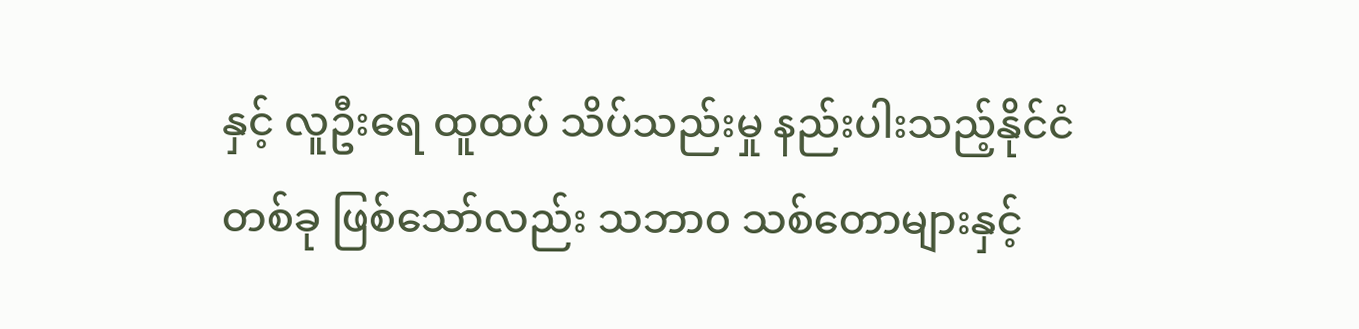နှင့် လူဦးရေ ထူထပ် သိပ်သည်းမှု နည်းပါးသည့်နိုင်ငံတစ်ခု ဖြစ်သော်လည်း သဘာ၀ သစ်တောများနှင့်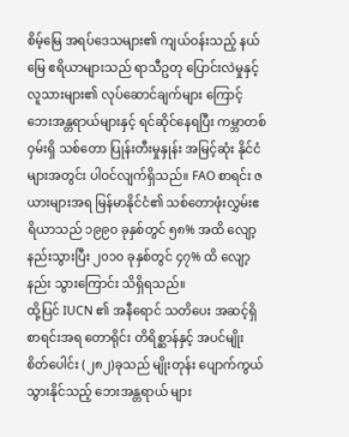စိမ့်မြေ အရပ်ဒေသများ၏ ကျယ်ဝန်းသည့် နယ်မြေ ဧရိယာများသည် ရာသီဥတု ပြောင်းလဲမှုနှင့် လူသားများ၏ လုပ်ဆောင်ချက်များ ကြောင့် ဘေးအန္တရာယ်များနှင့် ရင်ဆိုင်နေရပြီး ကမ္ဘာတစ်ဝှမ်းရှိ သစ်တော ပြုန်းတီးမှုနှုန်း အမြင့်ဆုံး နိုင်ငံများအတွင်း ပါဝင်လျက်ရှိသည်။ FAO စာရင်း ဇယားများအရ မြန်မာနိုင်ငံ၏ သစ်တောဖုံးလွှမ်းဧရိယာသည် ၁၉၉၀ ခုနှစ်တွင် ၅၈% အထိ လျော့နည်းသွားပြီး ၂၀၁၀ ခုနှစ်တွင် ၄၇% ထိ လျော့နည်း သွားကြောင်း သိရှိရသည်။
ထို့ပြင် IUCN ၏ အနီရောင် သတိပေး အဆင့်ရှိ စာရင်းအရ တောရိုင်း တိရိစ္ဆာန်နှင့် အပင်မျိုး စိတ်ပေါင်း (၂၈၂)ခုသည် မျိုးတုန်း ပျောက်ကွယ် သွားနိုင်သည့် ဘေးအန္တရာယ် များ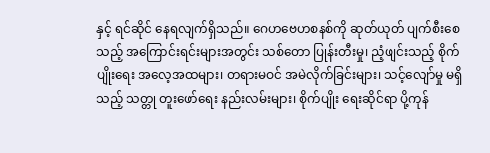နှင့် ရင်ဆိုင် နေရလျက်ရှိသည်။ ဂေဟဗေဟစနစ်ကို ဆုတ်ယုတ် ပျက်စီးစေသည့် အကြောင်းရင်းများအတွင်း သစ်တော ပြုန်းတီးမှု၊ ညံ့ဖျင်းသည့် စိုက်ပျိုးရေး အလေ့အထများ၊ တရားမဝင် အမဲလိုက်ခြင်းများ၊ သင့်လျော်မှု မရှိသည့် သတ္တု တူးဖော်ရေး နည်းလမ်းများ၊ စိုက်ပျိုး ရေးဆိုင်ရာ ပို့ကုန်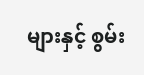များနှင့် စွမ်း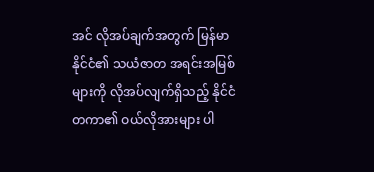အင် လိုအပ်ချက်အတွက် မြန်မာနိုင်ငံ၏ သယံဇာတ အရင်းအမြစ်များကို လိုအပ်လျက်ရှိသည့် နိုင်ငံတကာ၏ ဝယ်လိုအားများ ပါ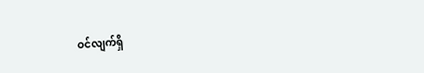ဝင်လျက်ရှိ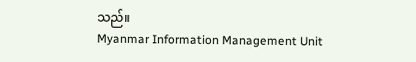သည်။
Myanmar Information Management Unit